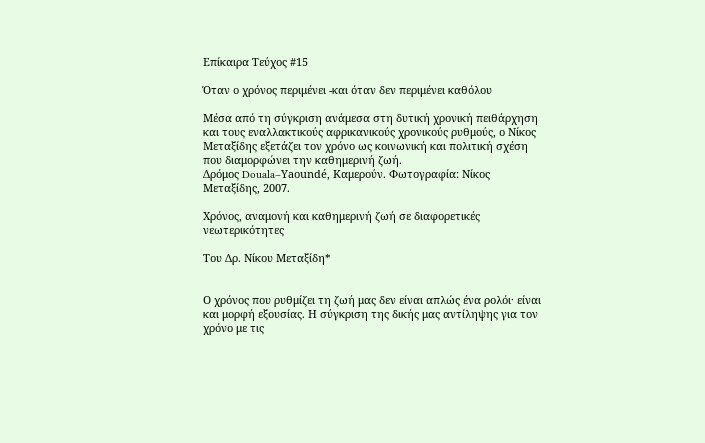Επίκαιρα Τεύχος #15

Όταν ο χρόνος περιμένει -και όταν δεν περιμένει καθόλου

Μέσα από τη σύγκριση ανάμεσα στη δυτική χρονική πειθάρχηση και τους εναλλακτικούς αφρικανικούς χρονικούς ρυθμούς, ο Νίκος Μεταξίδης εξετάζει τον χρόνο ως κοινωνική και πολιτική σχέση που διαμορφώνει την καθημερινή ζωή.
Δρόμος Douala–Yaoundé, Καμερούν. Φωτογραφία: Νίκος Μεταξίδης, 2007.

Χρόνος, αναμονή και καθημερινή ζωή σε διαφορετικές νεωτερικότητες

Του Δρ. Νίκου Μεταξίδη*


Ο χρόνος που ρυθμίζει τη ζωή μας δεν είναι απλώς ένα ρολόι· είναι και μορφή εξουσίας. Η σύγκριση της δικής μας αντίληψης για τον χρόνο με τις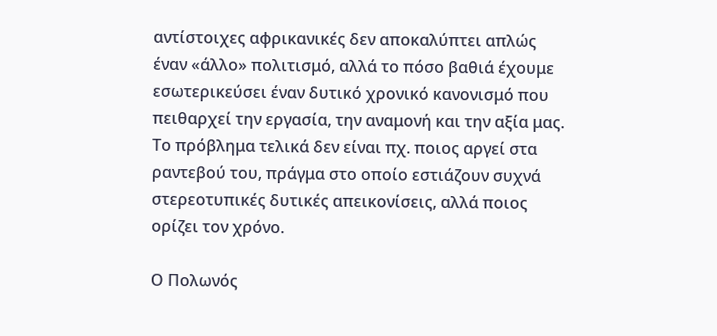αντίστοιχες αφρικανικές δεν αποκαλύπτει απλώς έναν «άλλο» πολιτισμό, αλλά το πόσο βαθιά έχουμε εσωτερικεύσει έναν δυτικό χρονικό κανονισμό που πειθαρχεί την εργασία, την αναμονή και την αξία μας. Το πρόβλημα τελικά δεν είναι πχ. ποιος αργεί στα ραντεβού του, πράγμα στο οποίο εστιάζουν συχνά στερεοτυπικές δυτικές απεικονίσεις, αλλά ποιος ορίζει τον χρόνο.

Ο Πολωνός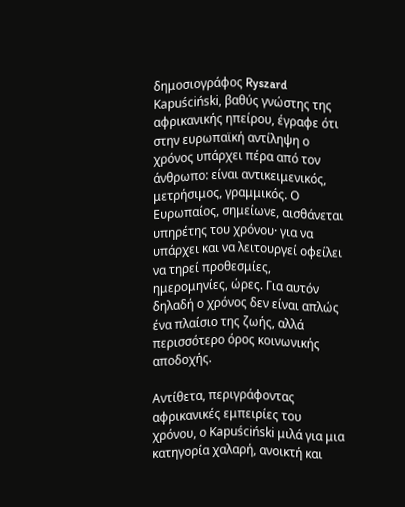δημοσιογράφος Ryszard Kapuściński, βαθύς γνώστης της αφρικανικής ηπείρου, έγραφε ότι στην ευρωπαϊκή αντίληψη ο χρόνος υπάρχει πέρα από τον άνθρωπο: είναι αντικειμενικός, μετρήσιμος, γραμμικός. Ο Ευρωπαίος, σημείωνε, αισθάνεται υπηρέτης του χρόνου· για να υπάρχει και να λειτουργεί οφείλει να τηρεί προθεσμίες, ημερομηνίες, ώρες. Για αυτόν δηλαδή ο χρόνος δεν είναι απλώς ένα πλαίσιο της ζωής, αλλά περισσότερο όρος κοινωνικής αποδοχής.

Αντίθετα, περιγράφοντας αφρικανικές εμπειρίες του χρόνου, ο Kapuściński μιλά για μια κατηγορία χαλαρή, ανοικτή και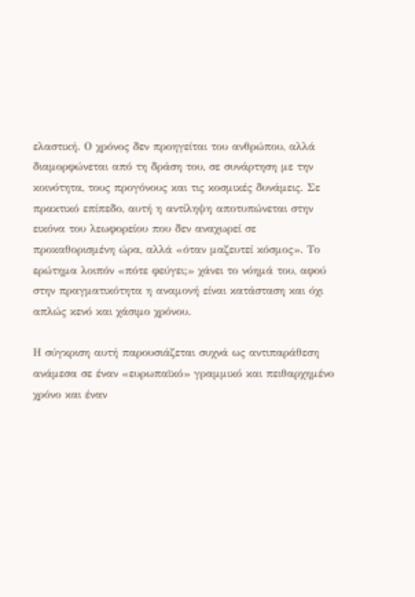ελαστική. Ο χρόνος δεν προηγείται του ανθρώπου, αλλά διαμορφώνεται από τη δράση του, σε συνάρτηση με την κοινότητα, τους προγόνους και τις κοσμικές δυνάμεις. Σε πρακτικό επίπεδο, αυτή η αντίληψη αποτυπώνεται στην εικόνα του λεωφορείου που δεν αναχωρεί σε προκαθορισμένη ώρα, αλλά «όταν μαζευτεί κόσμος». Το ερώτημα λοιπόν «πότε φεύγει;» χάνει το νόημά του, αφού στην πραγματικότητα η αναμονή είναι κατάσταση και όχι απλώς κενό και χάσιμο χρόνου.

Η σύγκριση αυτή παρουσιάζεται συχνά ως αντιπαράθεση ανάμεσα σε έναν «ευρωπαϊκό» γραμμικό και πειθαρχημένο χρόνο και έναν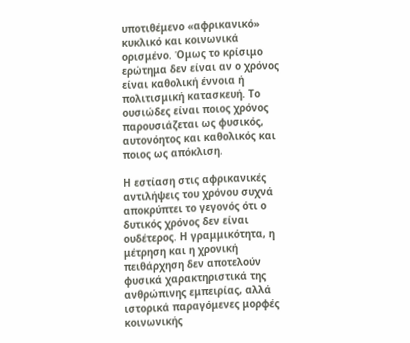υποτιθέμενο «αφρικανικό» κυκλικό και κοινωνικά ορισμένο. Όμως το κρίσιμο ερώτημα δεν είναι αν ο χρόνος είναι καθολική έννοια ή πολιτισμική κατασκευή. Το ουσιώδες είναι ποιος χρόνος παρουσιάζεται ως φυσικός, αυτονόητος και καθολικός και ποιος ως απόκλιση.

Η εστίαση στις αφρικανικές αντιλήψεις του χρόνου συχνά αποκρύπτει το γεγονός ότι ο δυτικός χρόνος δεν είναι ουδέτερος. Η γραμμικότητα, η μέτρηση και η χρονική πειθάρχηση δεν αποτελούν φυσικά χαρακτηριστικά της ανθρώπινης εμπειρίας, αλλά ιστορικά παραγόμενες μορφές κοινωνικής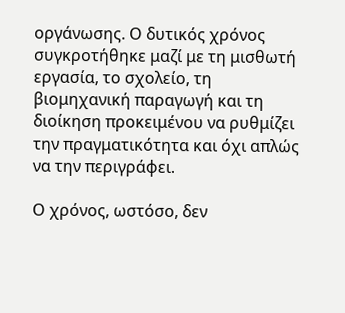οργάνωσης. Ο δυτικός χρόνος συγκροτήθηκε μαζί με τη μισθωτή εργασία, το σχολείο, τη βιομηχανική παραγωγή και τη διοίκηση προκειμένου να ρυθμίζει την πραγματικότητα και όχι απλώς να την περιγράφει.

Ο χρόνος, ωστόσο, δεν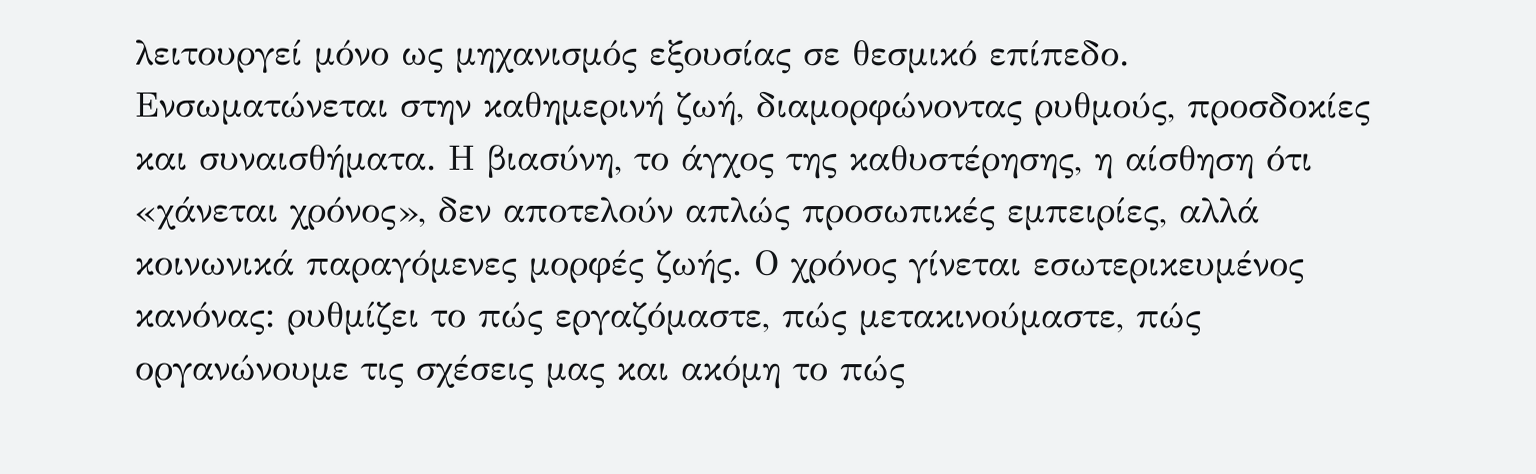λειτουργεί μόνο ως μηχανισμός εξουσίας σε θεσμικό επίπεδο. Ενσωματώνεται στην καθημερινή ζωή, διαμορφώνοντας ρυθμούς, προσδοκίες και συναισθήματα. Η βιασύνη, το άγχος της καθυστέρησης, η αίσθηση ότι «χάνεται χρόνος», δεν αποτελούν απλώς προσωπικές εμπειρίες, αλλά κοινωνικά παραγόμενες μορφές ζωής. Ο χρόνος γίνεται εσωτερικευμένος κανόνας: ρυθμίζει το πώς εργαζόμαστε, πώς μετακινούμαστε, πώς οργανώνουμε τις σχέσεις μας και ακόμη το πώς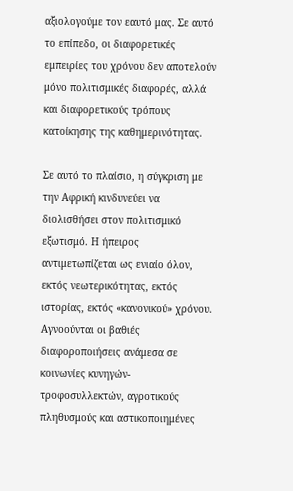αξιολογούμε τον εαυτό μας. Σε αυτό το επίπεδο, οι διαφορετικές εμπειρίες του χρόνου δεν αποτελούν μόνο πολιτισμικές διαφορές, αλλά και διαφορετικούς τρόπους κατοίκησης της καθημερινότητας.

Σε αυτό το πλαίσιο, η σύγκριση με την Αφρική κινδυνεύει να διολισθήσει στον πολιτισμικό εξωτισμό. Η ήπειρος αντιμετωπίζεται ως ενιαίο όλον, εκτός νεωτερικότητας, εκτός ιστορίας, εκτός «κανονικού» χρόνου. Αγνοούνται οι βαθιές διαφοροποιήσεις ανάμεσα σε κοινωνίες κυνηγών-τροφοσυλλεκτών, αγροτικούς πληθυσμούς και αστικοποιημένες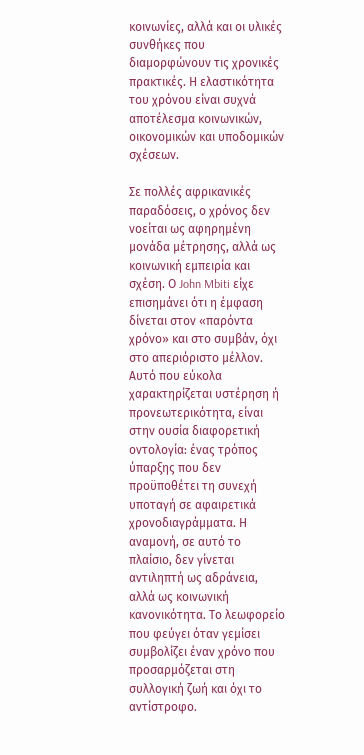κοινωνίες, αλλά και οι υλικές συνθήκες που διαμορφώνουν τις χρονικές πρακτικές. Η ελαστικότητα του χρόνου είναι συχνά αποτέλεσμα κοινωνικών, οικονομικών και υποδομικών σχέσεων.

Σε πολλές αφρικανικές παραδόσεις, ο χρόνος δεν νοείται ως αφηρημένη μονάδα μέτρησης, αλλά ως κοινωνική εμπειρία και σχέση. Ο John Mbiti είχε επισημάνει ότι η έμφαση δίνεται στον «παρόντα χρόνο» και στο συμβάν, όχι στο απεριόριστο μέλλον. Αυτό που εύκολα χαρακτηρίζεται υστέρηση ή προνεωτερικότητα, είναι στην ουσία διαφορετική οντολογία: ένας τρόπος ύπαρξης που δεν προϋποθέτει τη συνεχή υποταγή σε αφαιρετικά χρονοδιαγράμματα. Η αναμονή, σε αυτό το πλαίσιο, δεν γίνεται αντιληπτή ως αδράνεια, αλλά ως κοινωνική κανονικότητα. Το λεωφορείο που φεύγει όταν γεμίσει συμβολίζει έναν χρόνο που προσαρμόζεται στη συλλογική ζωή και όχι το αντίστροφο.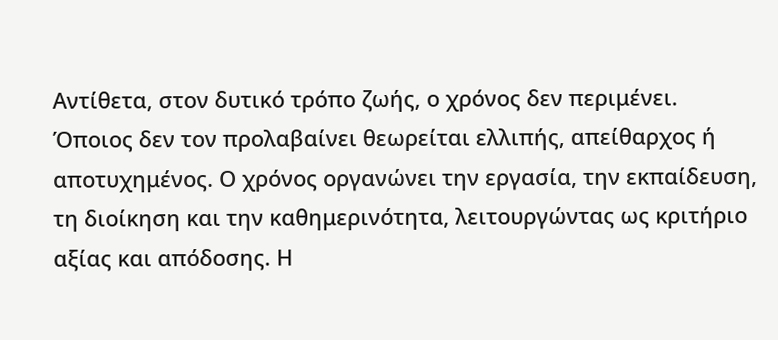Αντίθετα, στον δυτικό τρόπο ζωής, ο χρόνος δεν περιμένει. Όποιος δεν τον προλαβαίνει θεωρείται ελλιπής, απείθαρχος ή αποτυχημένος. Ο χρόνος οργανώνει την εργασία, την εκπαίδευση, τη διοίκηση και την καθημερινότητα, λειτουργώντας ως κριτήριο αξίας και απόδοσης. Η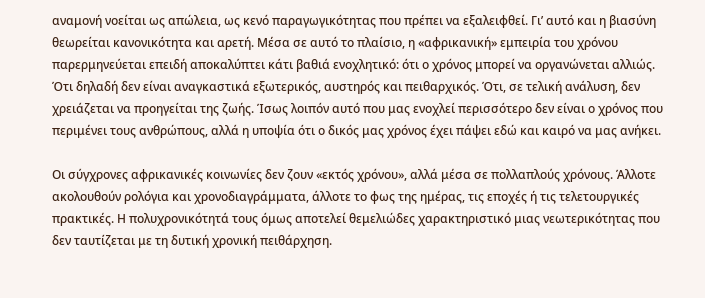αναμονή νοείται ως απώλεια, ως κενό παραγωγικότητας που πρέπει να εξαλειφθεί. Γι’ αυτό και η βιασύνη θεωρείται κανονικότητα και αρετή. Μέσα σε αυτό το πλαίσιο, η «αφρικανική» εμπειρία του χρόνου παρερμηνεύεται επειδή αποκαλύπτει κάτι βαθιά ενοχλητικό: ότι ο χρόνος μπορεί να οργανώνεται αλλιώς. Ότι δηλαδή δεν είναι αναγκαστικά εξωτερικός, αυστηρός και πειθαρχικός. Ότι, σε τελική ανάλυση, δεν χρειάζεται να προηγείται της ζωής. Ίσως λοιπόν αυτό που μας ενοχλεί περισσότερο δεν είναι ο χρόνος που περιμένει τους ανθρώπους, αλλά η υποψία ότι ο δικός μας χρόνος έχει πάψει εδώ και καιρό να μας ανήκει.

Οι σύγχρονες αφρικανικές κοινωνίες δεν ζουν «εκτός χρόνου», αλλά μέσα σε πολλαπλούς χρόνους. Άλλοτε ακολουθούν ρολόγια και χρονοδιαγράμματα, άλλοτε το φως της ημέρας, τις εποχές ή τις τελετουργικές πρακτικές. Η πολυχρονικότητά τους όμως αποτελεί θεμελιώδες χαρακτηριστικό μιας νεωτερικότητας που δεν ταυτίζεται με τη δυτική χρονική πειθάρχηση.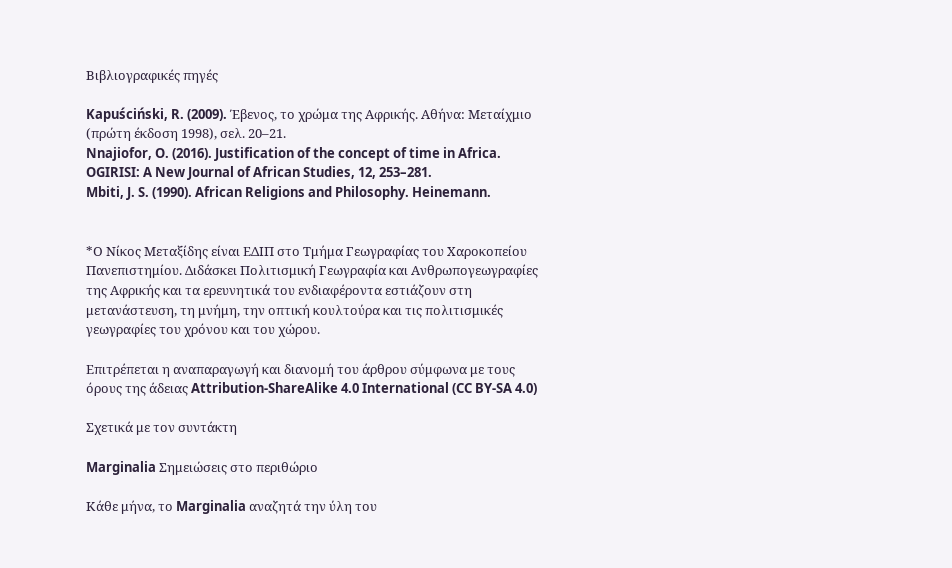Βιβλιογραφικές πηγές

Kapuściński, R. (2009). Έβενος, το χρώμα της Αφρικής. Αθήνα: Μεταίχμιο (πρώτη έκδοση 1998), σελ. 20–21.
Nnajiofor, O. (2016). Justification of the concept of time in Africa. OGIRISI: A New Journal of African Studies, 12, 253–281.
Mbiti, J. S. (1990). African Religions and Philosophy. Heinemann.


*Ο Νίκος Μεταξίδης είναι ΕΔΙΠ στο Τμήμα Γεωγραφίας του Χαροκοπείου Πανεπιστημίου. Διδάσκει Πολιτισμική Γεωγραφία και Ανθρωπογεωγραφίες της Αφρικής και τα ερευνητικά του ενδιαφέροντα εστιάζουν στη μετανάστευση, τη μνήμη, την οπτική κουλτούρα και τις πολιτισμικές γεωγραφίες του χρόνου και του χώρου.

Επιτρέπεται η αναπαραγωγή και διανομή του άρθρου σύμφωνα με τους όρους της άδειας Attribution-ShareAlike 4.0 International (CC BY-SA 4.0)

Σχετικά με τον συντάκτη

Marginalia Σημειώσεις στο περιθώριο

Κάθε μήνα, το Marginalia αναζητά την ύλη του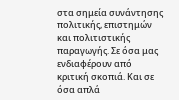στα σημεία συνάντησης πολιτικής, επιστημών και πολιτιστικής παραγωγής. Σε όσα μας ενδιαφέρουν από κριτική σκοπιά. Και σε όσα απλά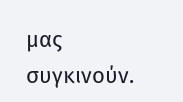μας συγκινούν.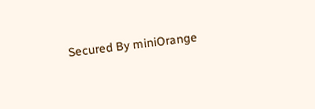Secured By miniOrange